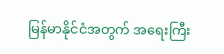မြန်မာနိုင်ငံအတွက် အရေးကြီး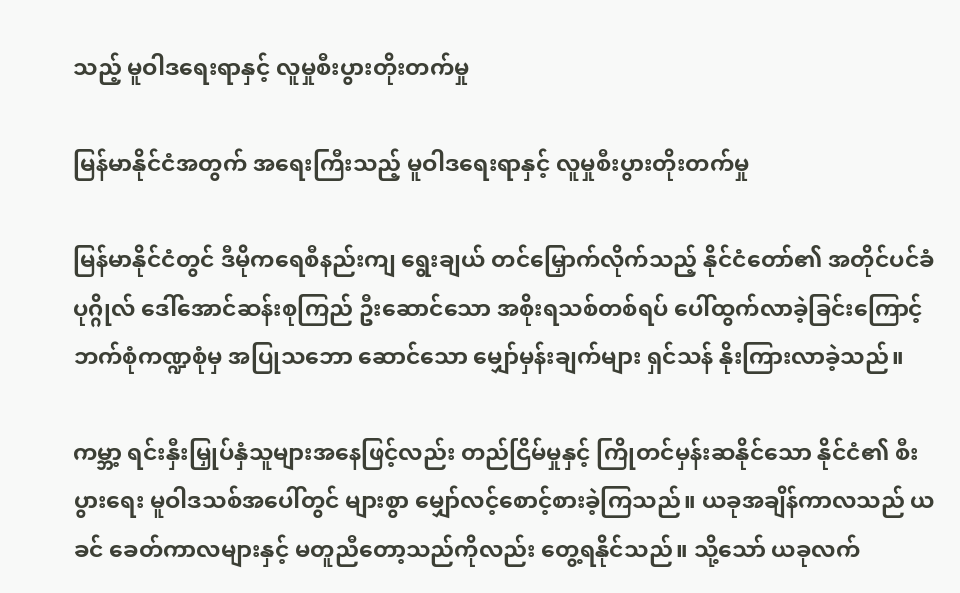သည့် မူဝါဒရေးရာနှင့် လူမှုစီးပွားတိုးတက်မှု

မြန်မာနိုင်ငံအတွက် အရေးကြီးသည့် မူဝါဒရေးရာနှင့် လူမှုစီးပွားတိုးတက်မှု

မြန်မာနိုင်ငံတွင် ဒီမိုကရေစီနည်းကျ ရွေးချယ် တင်မြှောက်လိုက်သည့် နိုင်ငံတော်၏ အတိုင်ပင်ခံပုဂ္ဂိုလ် ဒေါ်အောင်ဆန်းစုကြည် ဦးဆောင်သော အစိုးရသစ်တစ်ရပ် ပေါ်ထွက်လာခဲ့ခြင်းကြောင့်  ဘက်စုံကဏ္ဍစုံမှ အပြုသဘော ဆောင်သော မျှော်မှန်းချက်များ ရှင်သန် နိုးကြားလာခဲ့သည်။

ကမ္ဘာ့ ရင်းနှီးမြှုပ်နှံသူများအနေဖြင့်လည်း တည်ငြိမ်မှုနှင့် ကြိုတင်မှန်းဆနိုင်သော နိုင်ငံ၏ စီးပွားရေး မူဝါဒသစ်အပေါ်တွင် များစွာ မျှော်လင့်စောင့်စားခဲ့ကြသည်။ ယခုအချိန်ကာလသည် ယခင် ခေတ်ကာလများနှင့် မတူညီတော့သည်ကိုလည်း တွေ့ရနိုင်သည်။ သို့သော် ယခုလက်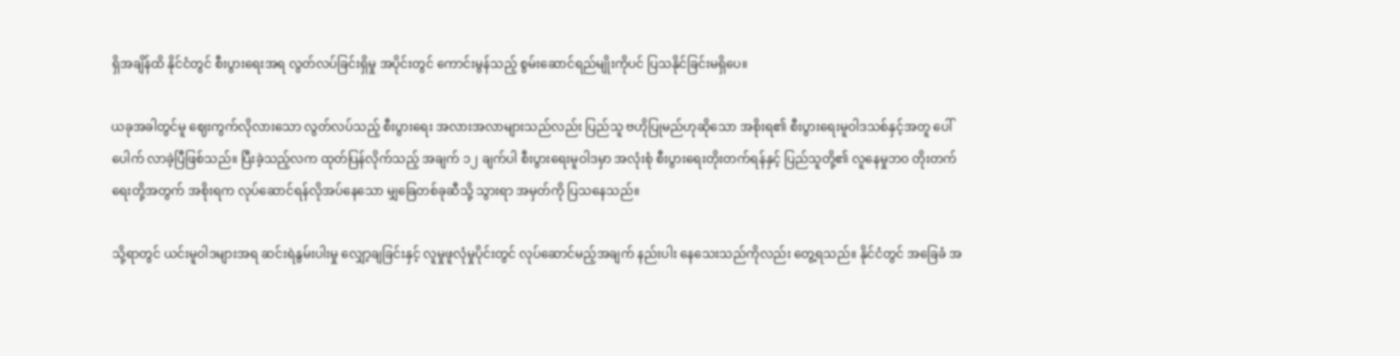ရှိအချိန်ထိ နိုင်ငံတွင် စီးပွားရေးအရ လွတ်လပ်ခြင်းရှိမှု အပိုင်းတွင် ကောင်းမွန်သည့် စွမ်းဆောင်ရည်မျိုးကိုပင် ပြသနိုင်ခြင်းမရှိပေ။

ယခုအခါတွင်မူ ဈေးကွက်လိုလားသော လွတ်လပ်သည့် စီးပွားရေး အလားအလာများသည်လည်း ပြည်သူ ဗဟိုပြုမည်ဟုဆိုသော အစိုးရ၏ စီးပွားရေးမူဝါဒသစ်နှင့်အတူ ပေါ်ပေါက် လာခဲ့ပြီဖြစ်သည်။ ပြီးခဲ့သည့်လက ထုတ်ပြန်လိုက်သည့် အချက် ၁၂ ချက်ပါ စီးပွားရေးမူဝါဒမှာ အလုံးစုံ စီးပွားရေးတိုးတက်ရန်နှင့် ပြည်သူတို့၏ လူနေမှုဘ၀ တိုးတက်ရေးတို့အတွက် အစိုးရက လုပ်ဆောင်ရန်လိုအပ်နေသော မျှခြေတစ်ခုဆီသို့ သွားရာ အမှတ်ကို ပြသနေသည်။

သို့ရာတွင် ယင်းမူဝါဒများအရ ဆင်းရဲနွမ်းပါးမှု လျှော့ချခြင်းနှင့် လူမှုဖူလုံမှုပိုင်းတွင် လုပ်ဆောင်မည့်အချက် နည်းပါး နေသေးသည်ကိုလည်း တွေ့ရသည်။ နိုင်ငံတွင် အခြေခံ အ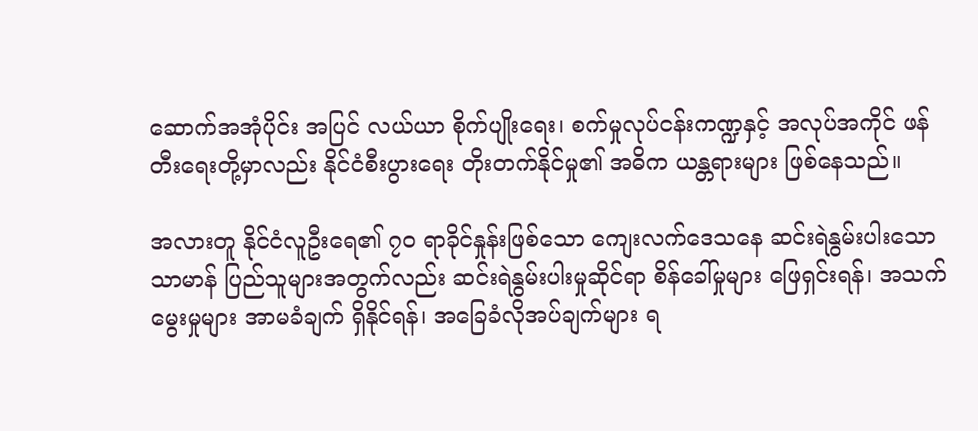ဆောက်အအုံပိုင်း အပြင် လယ်ယာ စိုက်ပျိုးရေး၊ စက်မှုလုပ်ငန်းကဏ္ဍနှင့် အလုပ်အကိုင် ဖန်တီးရေးတို့မှာလည်း နိုင်ငံစီးပွားရေး တိုးတက်နိုင်မှု၏ အဓိက ယန္တရားများ ဖြစ်နေသည်။

အလားတူ နိုင်ငံလူဦးရေ၏ ၇၀ ရာခိုင်နှုန်းဖြစ်သော ကျေးလက်ဒေသနေ ဆင်းရဲနွမ်းပါးသော သာမာန် ပြည်သူများအတွက်လည်း ဆင်းရဲနွမ်းပါးမှုဆိုင်ရာ စိန်ခေါ်မှုများ ဖြေရှင်းရန်၊ အသက်မွေးမှုများ အာမခံချက် ရှိနိုင်ရန်၊ အခြေခံလိုအပ်ချက်များ ရ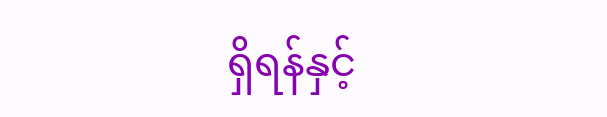ရှိရန်နှင့်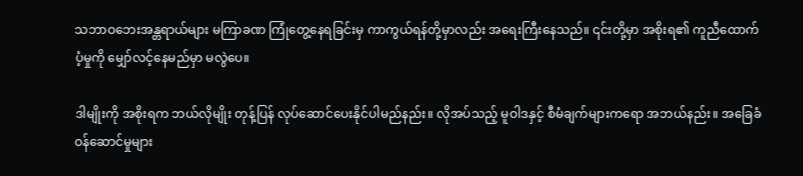သဘာဝဘေးအန္တရာယ်များ မကြာခဏ ကြုံတွေ့နေရခြင်းမှ ကာကွယ်ရန်တို့မှာလည်း အရေးကြီးနေသည်။ ၎င်းတို့မှာ အစိုးရ၏ ကူညီထောက်ပံ့မှုကို မျှော်လင့်နေမည်မှာ မလွဲပေ။

ဒါမျိုးကို အစိုးရက ဘယ်လိုမျိုး တုန့်ပြန် လုပ်ဆောင်ပေးနိုင်ပါမည်နည်း။ လိုအပ်သည့် မူဝါဒနှင့် စီမံချက်များကရော အဘယ်နည်း။ အခြေခံဝန်ဆောင်မှုများ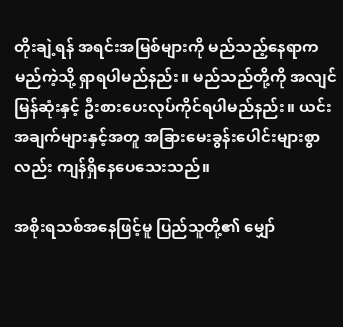တိုးချဲ့ရန် အရင်းအမြစ်များကို မည်သည့်နေရာက မည်ကဲ့သို့ ရှာရပါမည်နည်း။ မည်သည်တို့ကို အလျင်မြန်ဆုံးနှင့် ဦးစားပေးလုပ်ကိုင်ရပါမည်နည်း။ ယင်းအချက်များနှင့်အတူ အခြားမေးခွန်းပေါင်းများစွာလည်း ကျန်ရှိနေပေသေးသည်။

အစိုးရသစ်အနေဖြင့်မူ ပြည်သူတို့၏ မျှော်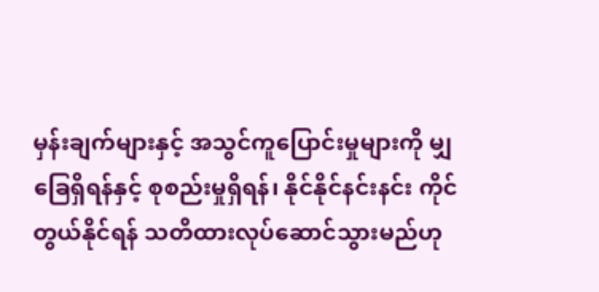မှန်းချက်များနှင့် အသွင်ကူပြောင်းမှုများကို မျှခြေရှိရန်နှင့် စုစည်းမှုရှိရန်၊ နိုင်နိုင်နင်းနင်း ကိုင်တွယ်နိုင်ရန် သတိထားလုပ်ဆောင်သွားမည်ဟု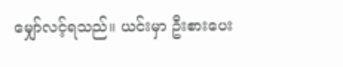မျှော်လင့်ရသည်။ ယင်းမှာ ဦးစားပေး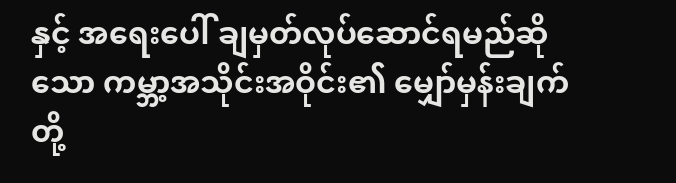နှင့် အရေးပေါ် ချမှတ်လုပ်ဆောင်ရမည်ဆိုသော ကမ္ဘာ့အသိုင်းအဝိုင်း၏ မျှော်မှန်းချက်တို့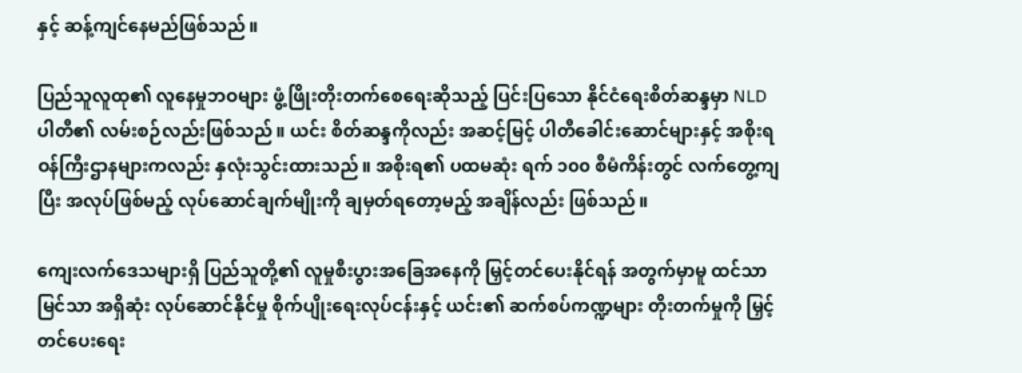နှင့် ဆန့်ကျင်နေမည်ဖြစ်သည်။

ပြည်သူလူထု၏ လူနေမှုဘဝများ ဖွံ့ဖြိုးတိုးတက်စေရေးဆိုသည့် ပြင်းပြသော နိုင်ငံရေးစိတ်ဆန္ဒမှာ NLD ပါတီ၏ လမ်းစဉ်လည်းဖြစ်သည်။ ယင်း စိတ်ဆန္ဒကိုလည်း အဆင့်မြင့် ပါတီခေါင်းဆောင်များနှင့် အစိုးရ ဝန်ကြီးဌာနများကလည်း နှလုံးသွင်းထားသည်။ အစိုးရ၏ ပထမဆုံး ရက် ၁၀၀ စီမံကိန်းတွင် လက်တွေ့ကျပြီး အလုပ်ဖြစ်မည့် လုပ်ဆောင်ချက်မျိုးကို ချမှတ်ရတော့မည့် အချိန်လည်း ဖြစ်သည်။

ကျေးလက်ဒေသများရှိ ပြည်သူတို့၏ လူမှုစီးပွားအခြေအနေကို မြှင့်တင်ပေးနိုင်ရန် အတွက်မှာမူ ထင်သာမြင်သာ အရှိဆုံး လုပ်ဆောင်နိုင်မှု စိုက်ပျိုးရေးလုပ်ငန်းနှင့် ယင်း၏ ဆက်စပ်ကဏ္ဍများ တိုးတက်မှုကို မြှင့်တင်ပေးရေး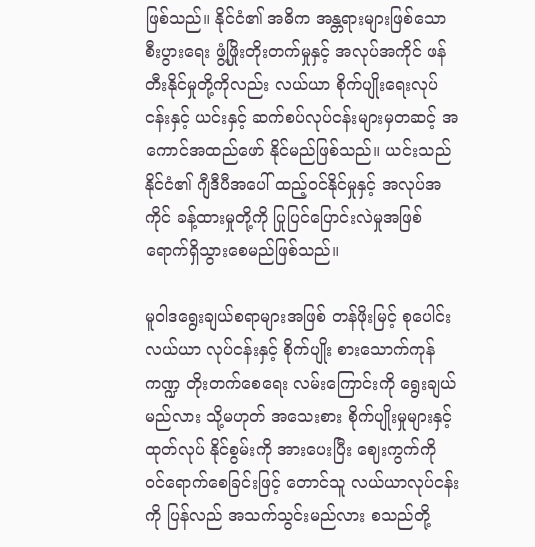ဖြစ်သည်။ နိုင်ငံ၏ အဓိက အန္တရားများဖြစ်သော စီးပွားရေး ဖွံ့ဖြိုးတိုးတက်မှုနှင့် အလုပ်အကိုင် ဖန်တီးနိုင်မှုတို့ကိုလည်း လယ်ယာ စိုက်ပျိုးရေးလုပ်ငန်းနှင့် ယင်းနှင့် ဆက်စပ်လုပ်ငန်းများမှတဆင့် အကောင်အထည်ဖော် နိုင်မည်ဖြစ်သည်။ ယင်းသည် နိုင်ငံ၏ ဂျီဒီပီအပေါ် ထည့်ဝင်နိုင်မှုနှင့် အလုပ်အကိုင် ခန့်ထားမှုတို့ကို ပြုပြင်ပြောင်းလဲမှုအဖြစ် ရောက်ရှိသွားစေမည်ဖြစ်သည်။

မူဝါဒရွေးချယ်စရာများအဖြစ် တန်ဖိုးမြင့် စုပေါင်းလယ်ယာ လုပ်ငန်းနှင့် စိုက်ပျိုး စားသောက်ကုန်ကဏ္ဍ တိုးတက်စေရေး လမ်းကြောင်းကို ရွေးချယ်မည်လား သို့မဟုတ် အသေးစား စိုက်ပျိုးမှုများနှင့် ထုတ်လုပ် နိုင်စွမ်းကို အားပေးပြီး ဈေးကွက်ကို ဝင်ရောက်စေခြင်းဖြင့် တောင်သူ လယ်ယာလုပ်ငန်းကို ပြန်လည် အသက်သွင်းမည်လား စသည်တို့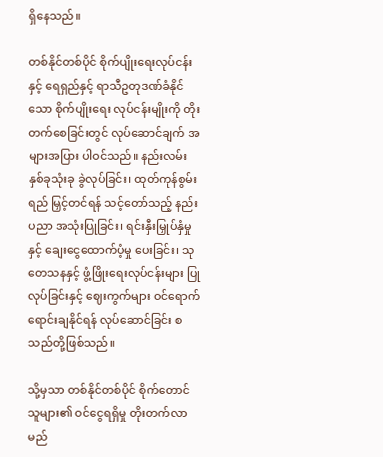ရှိနေသည်။

တစ်နိုင်တစ်ပိုင် စိုက်ပျိုးရေးလုပ်ငန်းနှင့် ရေရှည်နှင့် ရာသီဥတုဒဏ်ခံနိုင်သော စိုက်ပျိုးရေး လုပ်ငန်းမျိုးကို တိုးတက်စေခြင်းတွင် လုပ်ဆောင်ချက် အများအပြား ပါဝင်သည်။ နည်းလမ်းနှစ်ခုသုံးခု ခွဲလုပ်ခြင်း၊ ထုတ်ကုန်စွမ်းရည် မြှင့်တင်ရန် သင့်တော်သည့် နည်းပညာ အသုံးပြုခြင်း၊ ရင်းနှီးမြှုပ်နှံမှုနှင့် ချေးငွေထောက်ပံ့မှု ပေးခြင်း၊ သုတေသနနှင့် ဖွံ့ဖြိုးရေးလုပ်ငန်းများ ပြုလုပ်ခြင်းနှင့် ဈေးကွက်များ ဝင်ရောက် ရောင်းချနိုင်ရန် လုပ်ဆောင်ခြင်း စသည်တို့ဖြစ်သည်။

သို့မှသာ တစ်နိုင်တစ်ပိုင် စိုက်တောင်သူများ၏ ဝင်ငွေရရှိမှု တိုးတက်လာမည်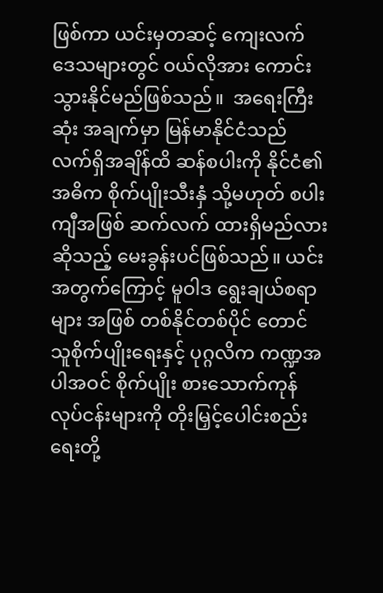ဖြစ်ကာ ယင်းမှတဆင့် ကျေးလက် ဒေသများတွင် ဝယ်လိုအား ကောင်းသွားနိုင်မည်ဖြစ်သည်။  အရေးကြီးဆုံး အချက်မှာ မြန်မာနိုင်ငံသည် လက်ရှိအချိန်ထိ ဆန်စပါးကို နိုင်ငံ၏ အဓိက စိုက်ပျိုးသီးနှံ သို့မဟုတ် စပါးကျီအဖြစ် ဆက်လက် ထားရှိမည်လားဆိုသည့် မေးခွန်းပင်ဖြစ်သည်။ ယင်းအတွက်ကြောင့် မူဝါဒ ရွေးချယ်စရာများ အဖြစ် တစ်နိုင်တစ်ပိုင် တောင်သူစိုက်ပျိုးရေးနှင့် ပုဂ္ဂလိက ကဏ္ဍအပါအဝင် စိုက်ပျိုး စားသောက်ကုန် လုပ်ငန်းများကို တိုးမြှင့်ပေါင်းစည်းရေးတို့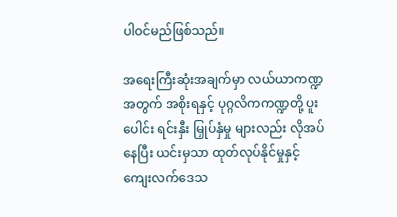ပါဝင်မည်ဖြစ်သည်။

အရေးကြီးဆုံးအချက်မှာ လယ်ယာကဏ္ဍအတွက် အစိုးရနှင့် ပုဂ္ဂလိကကဏ္ဍတို့ ပူးပေါင်း ရင်းနှီး မြှုပ်နှံမှု များလည်း လိုအပ်နေပြီး ယင်းမှသာ ထုတ်လုပ်နိုင်မှုနှင့် ကျေးလက်ဒေသ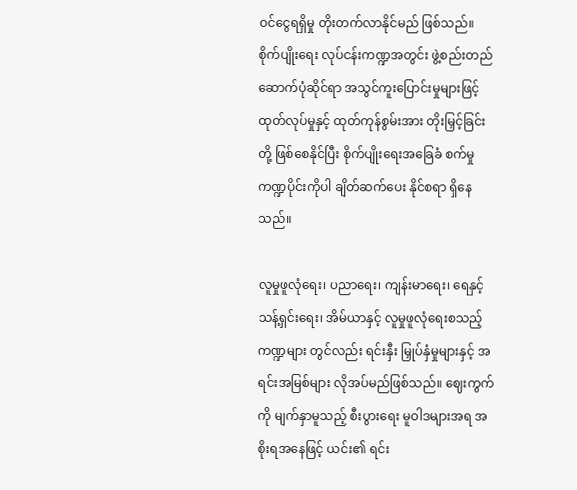ဝင်ငွေရရှိမှု တိုးတက်လာနိုင်မည် ဖြစ်သည်။ စိုက်ပျိုးရေး လုပ်ငန်းကဏ္ဍအတွင်း ဖွဲ့စည်းတည်ဆောက်ပုံဆိုင်ရာ အသွင်ကူးပြောင်းမှုများဖြင့် ထုတ်လုပ်မှုနှင့် ထုတ်ကုန်စွမ်းအား တိုးမြှင့်ခြင်းတို့ ဖြစ်စေနိုင်ပြီး စိုက်ပျိုးရေးအခြေခံ စက်မှုကဏ္ဍပိုင်းကိုပါ ချိတ်ဆက်ပေး နိုင်စရာ ရှိနေသည်။

လူမှုဖူလုံရေး၊ ပညာရေး၊ ကျန်းမာရေး၊ ရေနှင့် သန့်ရှင်းရေး၊ အိမ်ယာနှင့် လူမှုဖူလုံရေးစသည့် ကဏ္ဍများ တွင်လည်း ရင်းနှီး မြှုပ်နှံမှုများနှင့် အရင်းအမြစ်များ လိုအပ်မည်ဖြစ်သည်။ ဈေးကွက်ကို မျက်နှာမူသည့် စီးပွားရေး မူဝါဒများအရ အစိုးရအနေဖြင့် ယင်း၏ ရင်း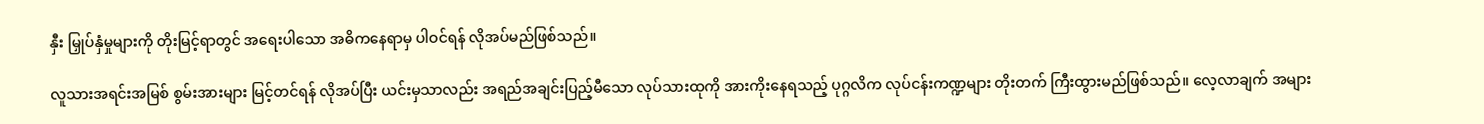နှီး မြှုပ်နှံမှုများကို တိုးမြင့်ရာတွင် အရေးပါသော အဓိကနေရာမှ ပါဝင်ရန် လိုအပ်မည်ဖြစ်သည်။

လူသားအရင်းအမြစ် စွမ်းအားများ မြင့်တင်ရန် လိုအပ်ပြီး ယင်းမှသာလည်း အရည်အချင်းပြည့်မီသော လုပ်သားထုကို အားကိုးနေရသည့် ပုဂ္ဂလိက လုပ်ငန်းကဏ္ဍများ တိုးတက် ကြီးထွားမည်ဖြစ်သည်။ လေ့လာချက် အများ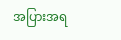အပြားအရ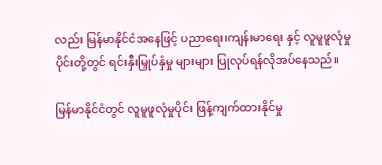လည်း မြန်မာနိုင်ငံအနေဖြင့် ပညာရေး၊ကျန်းမာရေး နှင့် လူမူဖူလုံမှုပိုင်းတို့တွင် ရင်းနှီးမြှုပ်နှံမှု များများ ပြုလုပ်ရန်လိုအပ်နေသည်။

မြန်မာနိုင်ငံတွင် လူမူဖူလုံမှုပိုင်း ဖြန့်ကျက်ထားနိုင်မှု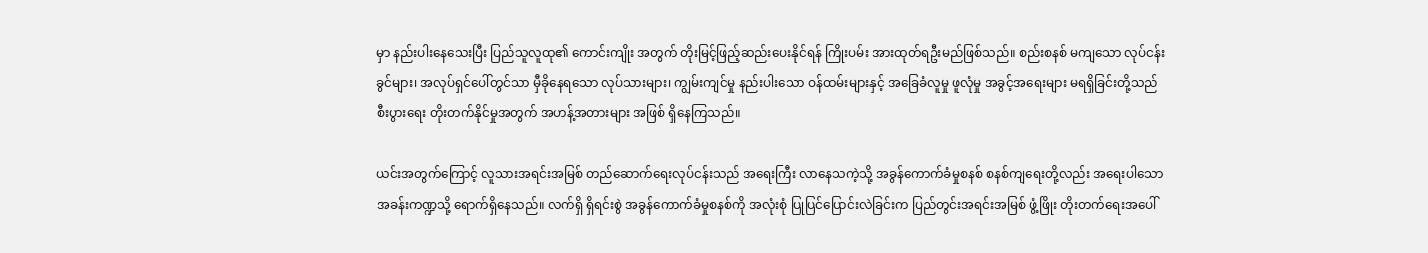မှာ နည်းပါးနေသေးပြီး ပြည်သူလူထု၏ ကောင်းကျိုး အတွက် တိုးမြင့်ဖြည့်ဆည်းပေးနိုင်ရန် ကြိုးပမ်း အားထုတ်ရဦးမည်ဖြစ်သည်။ စည်းစနစ် မကျသော လုပ်ငန်းခွင်များ၊ အလုပ်ရှင်ပေါ်တွင်သာ မှီခိုနေရသော လုပ်သားများ၊ ကျွမ်းကျင်မှု နည်းပါးသော ဝန်ထမ်းများနှင့် အခြေခံလူမှု ဖူလုံမှု အခွင့်အရေးများ မရရှိခြင်းတို့သည် စီးပွားရေး တိုးတက်နိုင်မှုအတွက် အဟန့်အတားများ အဖြစ် ရှိနေကြသည်။

ယင်းအတွက်ကြောင့် လူသားအရင်းအမြစ် တည်ဆောက်ရေးလုပ်ငန်းသည် အရေးကြီး လာနေသကဲ့သို့ အခွန်ကောက်ခံမှုစနစ် စနစ်ကျရေးတို့လည်း အရေးပါသော အခန်းကဏ္ဍသို့ ရောက်ရှိနေသည်။ လက်ရှိ ရှိရင်းစွဲ အခွန်ကောက်ခံမှုစနစ်ကို အလုံးစုံ ပြုပြင်ပြောင်းလဲခြင်းက ပြည်တွင်းအရင်းအမြစ် ဖွံ့ဖြိုး တိုးတက်ရေးအပေါ်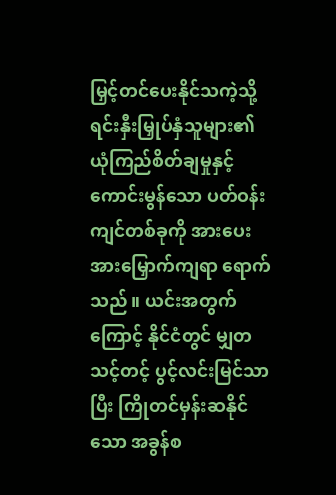မြှင့်တင်ပေးနိုင်သကဲ့သို့ ရင်းနှီးမြှုပ်နှံသူများ၏ ယုံကြည်စိတ်ချမှုနှင့် ကောင်းမွန်သော ပတ်ဝန်းကျင်တစ်ခုကို အားပေးအားမြှောက်ကျရာ ရောက်သည်။ ယင်းအတွက်ကြောင့် နိုင်ငံတွင် မျှတ သင့်တင့် ပွင့်လင်းမြင်သာပြီး ကြိုတင်မှန်းဆနိုင်သော အခွန်စ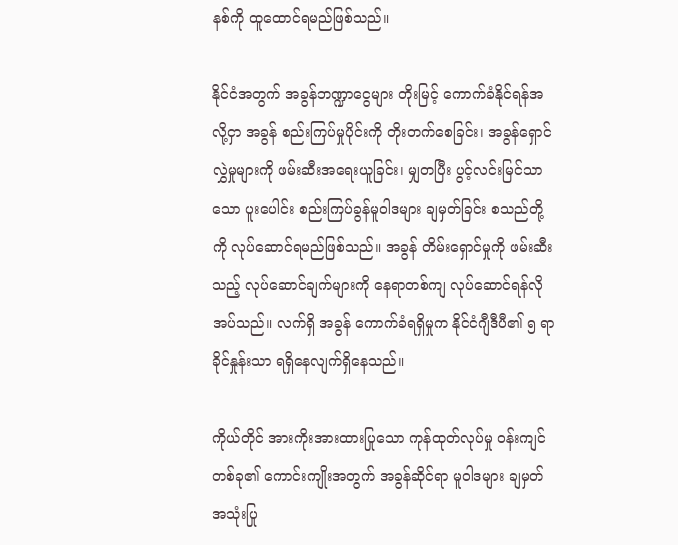နစ်ကို ထူထောင်ရမည်ဖြစ်သည်။

နိုင်ငံအတွက် အခွန်ဘဏ္ဍာငွေများ တိုးမြင့် ကောက်ခံနိုင်ရန်အလို့ငှာ အခွန် စည်းကြပ်မှုပိုင်းကို တိုးတက်စေခြင်း၊ အခွန်ရှောင်လွှဲမှုများကို ဖမ်းဆီးအရေးယူခြင်း၊ မျှတပြီး ပွင့်လင်းမြင်သာသော ပူးပေါင်း စည်းကြပ်ခွန်မူဝါဒများ ချမှတ်ခြင်း စသည်တို့ကို လုပ်ဆောင်ရမည်ဖြစ်သည်။ အခွန် တိမ်းရှောင်မှုကို ဖမ်းဆီးသည့် လုပ်ဆောင်ချက်များကို နေရာတစ်ကျ လုပ်ဆောင်ရန်လိုအပ်သည်။ လက်ရှိ အခွန် ကောက်ခံရရှိမှုက နိုင်ငံဂျီဒီပီ၏ ၅ ရာခိုင်နှုန်းသာ ရရှိနေလျက်ရှိနေသည်။

ကိုယ်တိုင် အားကိုးအားထားပြုသော ကုန်ထုတ်လုပ်မှု ဝန်းကျင်တစ်ခု၏ ကောင်းကျိုးအတွက် အခွန်ဆိုင်ရာ မူဝါဒများ ချမှတ်အသုံးပြု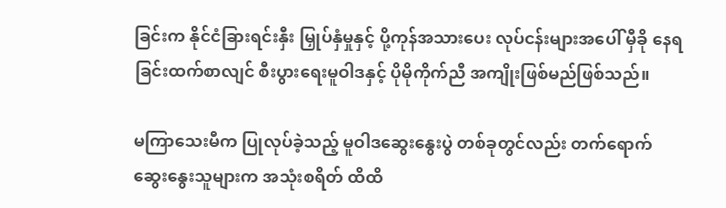ခြင်းက နိုင်ငံခြားရင်းနှီး မြှုပ်နှံမှုနှင့် ပို့ကုန်အသားပေး လုပ်ငန်းများအပေါ် မှီခို နေရခြင်းထက်စာလျင် စီးပွားရေးမူဝါဒနှင့် ပိုမိုကိုက်ညီ အကျိုးဖြစ်မည်ဖြစ်သည်။

မကြာသေးမီက ပြုလုပ်ခဲ့သည့် မူဝါဒဆွေးနွေးပွဲ တစ်ခုတွင်လည်း တက်ရောက် ဆွေးနွေးသူများက အသုံးစရိတ် ထိထိ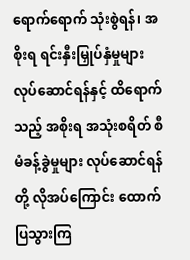ရောက်ရောက် သုံးစွဲရန်၊ အစိုးရ ရင်းနှီးမြှုပ်နှံမှုများ လုပ်ဆောင်ရန်နှင့် ထိရောက်သည့် အစိုးရ အသုံးစရိတ် စီမံခန့်ခွဲမှုများ လုပ်ဆောင်ရန်တို့ လိုအပ်ကြောင်း ထောက်ပြသွားကြ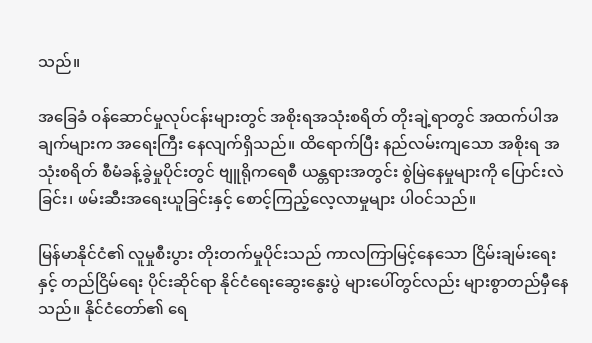သည်။

အခြေခံ ဝန်ဆောင်မှုလုပ်ငန်းများတွင် အစိုးရအသုံးစရိတ် တိုးချဲ့ရာတွင် အထက်ပါအချက်များက အရေးကြီး နေလျက်ရှိသည်။ ထိရောက်ပြီး နည်လမ်းကျသော အစိုးရ အသုံးစရိတ် စီမံခန့်ခွဲမှုပိုင်းတွင် ဗျူရိုကရေစီ ယန္တရားအတွင်း စွဲမြဲနေမှုများကို ပြောင်းလဲခြင်း၊ ဖမ်းဆီးအရေးယူခြင်းနှင့် စောင့်ကြည့်လေ့လာမှုများ ပါဝင်သည်။

မြန်မာနိုင်ငံ၏ လူမှုစီးပွား တိုးတက်မှုပိုင်းသည် ကာလကြာမြင့်နေသော ငြိမ်းချမ်းရေးနှင့် တည်ငြိမ်ရေး ပိုင်းဆိုင်ရာ နိုင်ငံရေးဆွေးနွေးပွဲ များပေါ်တွင်လည်း များစွာတည်မှီနေသည်။ နိုင်ငံတော်၏ ရေ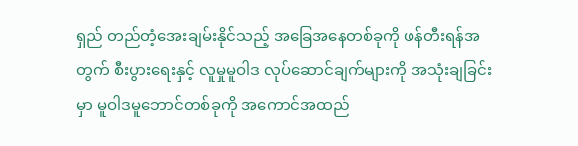ရှည် တည်တံ့အေးချမ်းနိုင်သည့် အခြေအနေတစ်ခုကို ဖန်တီးရန်အတွက် စီးပွားရေးနှင့် လူမှုမူဝါဒ လုပ်ဆောင်ချက်များကို အသုံးချခြင်းမှာ မူဝါဒမူဘောင်တစ်ခုကို အကောင်အထည်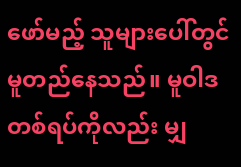ဖော်မည့် သူများပေါ်တွင် မူတည်နေသည်။ မူဝါဒတစ်ရပ်ကိုလည်း မျှ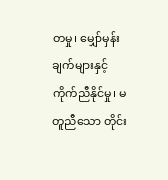တမှု၊ မျှော်မှန်းချက်များနှင့် ကိုက်ညီနိုင်မှု၊ မတူညီသော တိုင်း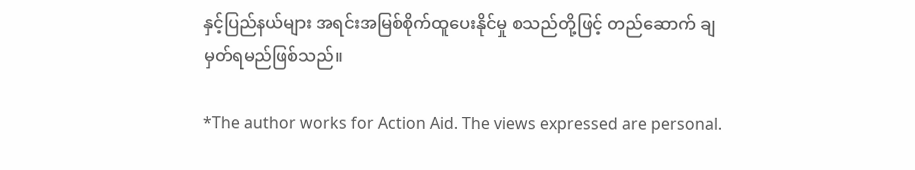နှင့်ပြည်နယ်များ အရင်းအမြစ်စိုက်ထူပေးနိုင်မှု စသည်တို့ဖြင့် တည်ဆောက် ချမှတ်ရမည်ဖြစ်သည်။

*The author works for Action Aid. The views expressed are personal.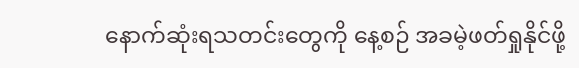နောက်ဆုံးရသတင်းတွေကို နေ့စဉ် အခမဲ့ဖတ်ရှုနိုင်ဖို့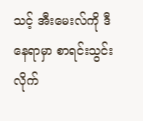သင့် အီးမေးလ်ကို ဒီနေရာမှာ စာရင်းသွင်းလိုက်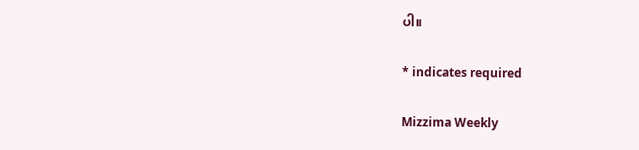ပါ။

* indicates required

Mizzima Weekly